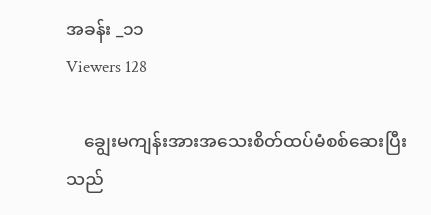အခန်း _၁၁
Viewers 128

    ချွေးမကျန်းအားအသေးစိတ်ထပ်မံစစ်ဆေးပြီးသည်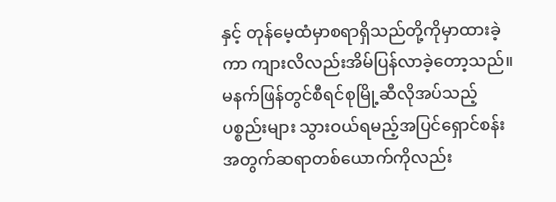နှင့် တုန်မေ့ထံမှာစရာရှိသည်တို့ကိုမှာထားခဲ့ကာ ကျားလိလည်းအိမ်ပြန်လာခဲ့တော့သည်။မနက်ဖြန်တွင်စီရင်စုမြို့ဆီလိုအပ်သည့်ပစ္စည်းများ သွားဝယ်ရမည့်အပြင်ရှောင်စန်းအတွက်ဆရာတစ်ယောက်ကိုလည်း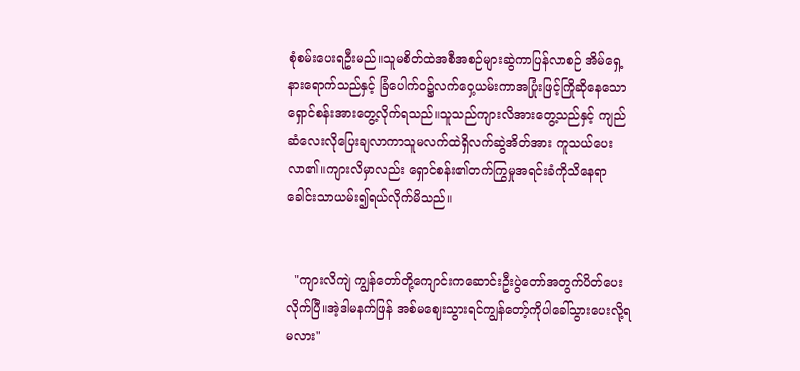စုံစမ်းပေးရဦးမည်။သူမစိတ်ထဲအစီအစဉ်များဆွဲကာပြန်လာစဉ် အိမ်ရှေ့နားရောက်သည်နှင့် ခြံပေါက်ဝ၌လက်ဝှေ့ယမ်းကာအပြုံးဖြင့်ကြိုဆိုနေသောရှောင်စန်းအားတွေ့လိုက်ရသည်။သူသည်ကျားလိအားတွေ့သည်နှင့် ကျည်ဆံလေးလိုပြေးချလာကာသူမလက်ထဲရှိလက်ဆွဲအိတ်အား ကူသယ်ပေးလာ၏။ကျားလိမှာလည်း ရှောင်စန်း၏တက်ကြွမှုအရင်းခံကိုသိနေရာခေါင်းသာယမ်း၍ရယ်လိုက်မိသည်။


  "ကျားလိကျဲ ကျွန်တော်တို့ကျောင်းကဆောင်းဦးပွဲတော်အတွက်ပိတ်ပေးလိုက်ပြီ။အဲ့ဒါမနက်ဖြန် အစ်မဈေးသွားရင်ကျွန်တော့်ကိုပါခေါ်သွားပေးလို့ရမလား"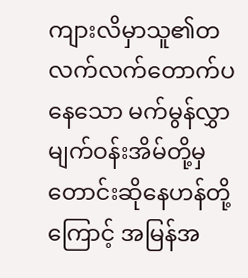ကျားလိမှာသူ၏တလက်လက်တောက်ပနေသော မက်မွန်လွှာမျက်ဝန်းအိမ်တို့မှ တောင်းဆိုနေဟန်တို့ကြောင့် အမြန်အ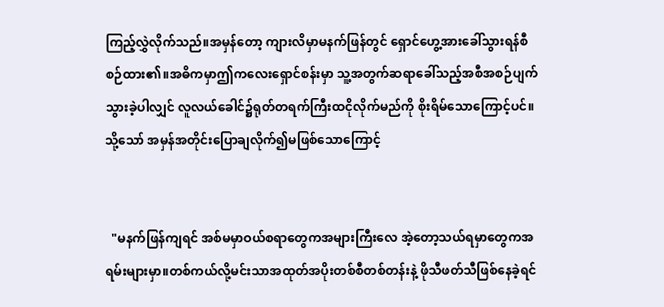ကြည့်လွှဲလိုက်သည်။အမှန်တော့ ကျားလိမှာမနက်ဖြန်တွင် ရှောင်ဟွေ့အားခေါ်သွားရန်စီစဉ်ထား၏။အဓိကမှာဤကလေးရှောင်စန်းမှာ သူ့အတွက်ဆရာခေါ်သည့်အစီအစဉ်ပျက်သွားခဲ့ပါလျှင် လူလယ်ခေါင်၌ရုတ်တရက်ကြီးထငိုလိုက်မည်ကို စိုးရိမ်သောကြောင့်ပင်။သို့သော် အမှန်အတိုင်းပြောချလိုက်၍မဖြစ်သောကြောင့်


  "မနက်ဖြန်ကျရင် အစ်မမှာဝယ်စရာတွေကအများကြီးလေ အဲ့တော့သယ်ရမှာတွေကအရမ်းများမှာ။တစ်ကယ်လို့မင်းသာအထုတ်အပိုးတစ်စီတစ်တန်းနဲ့ ဖိုသီဖတ်သီဖြစ်နေခဲ့ရင်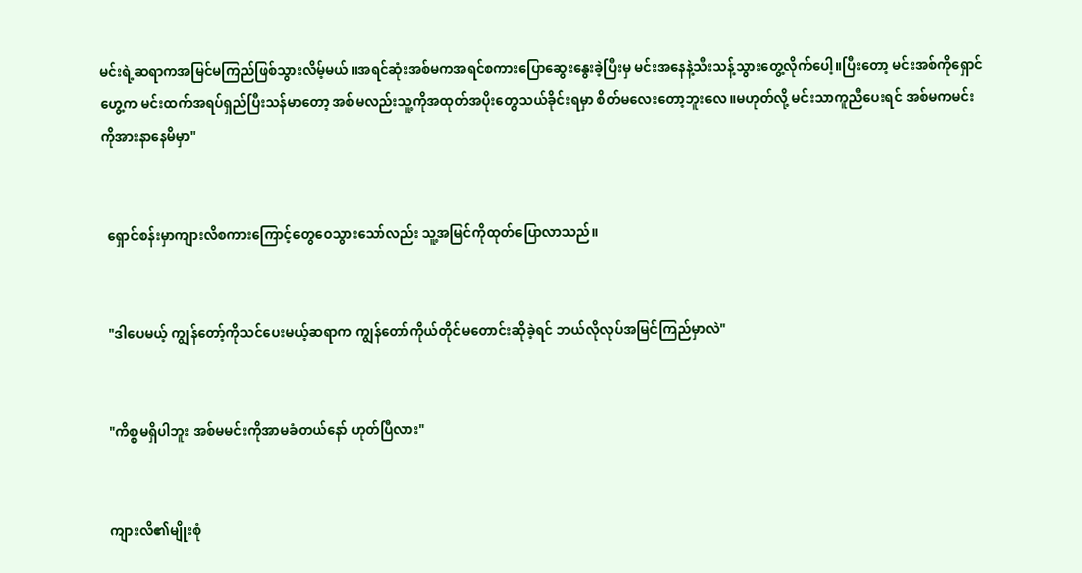မင်းရဲ့ဆရာကအမြင်မကြည်ဖြစ်သွားလိမ့်မယ်။အရင်ဆုံးအစ်မကအရင်စကားပြောဆွေးနွေးခဲ့ပြီးမှ မင်းအနေနဲ့သီးသန့်သွားတွေ့လိုက်ပေါ့။ပြီးတော့ မင်းအစ်ကိုရှောင်ဟွေ့က မင်းထက်အရပ်ရှည်ပြီးသန်မာတော့ အစ်မလည်းသူ့ကိုအထုတ်အပိုးတွေသယ်ခိုင်းရမှာ စိတ်မလေးတော့ဘူးလေ။မဟုတ်လို့ မင်းသာကူညီပေးရင် အစ်မကမင်းကိုအားနာနေမိမှာ"


  ရှောင်စန်းမှာကျားလိစကားကြောင့်တွေဝေသွားသော်လည်း သူ့အမြင်ကိုထုတ်ပြောလာသည်။


  "ဒါပေမယ့် ကျွန်တော့်ကိုသင်ပေးမယ့်ဆရာက ကျွန်တော်ကိုယ်တိုင်မတောင်းဆိုခဲ့ရင် ဘယ်လိုလုပ်အမြင်ကြည်မှာလဲ"


  "ကိစ္စမရှိပါဘူး အစ်မမင်းကိုအာမခံတယ်နော် ဟုတ်ပြီလား"


  ကျားလိ၏မျိုးစုံ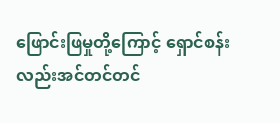ဖြောင်းဖြမှုတို့ကြောင့် ရှောင်စန်းလည်းအင်တင်တင်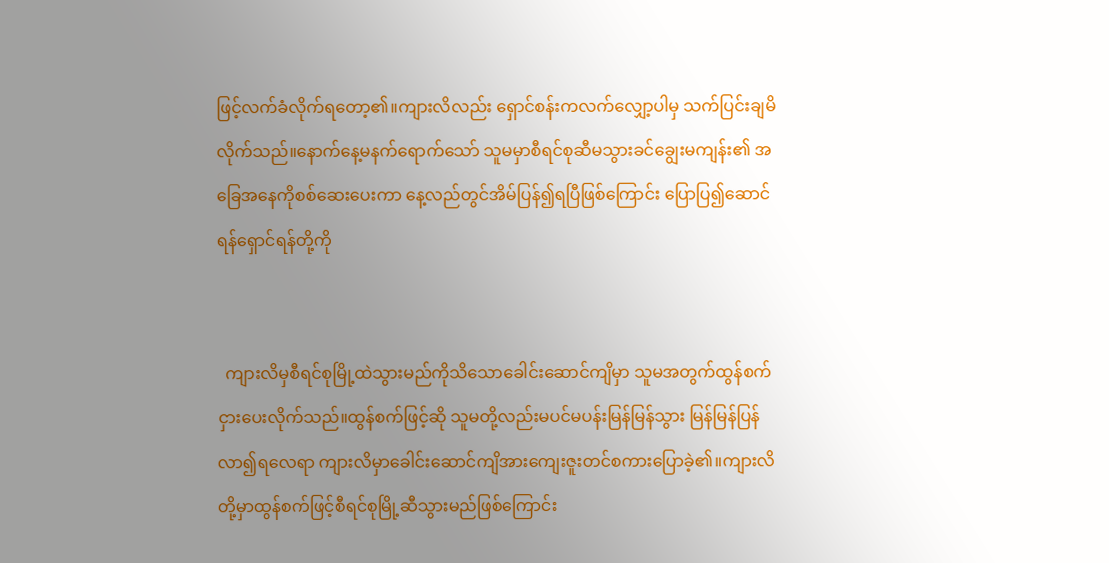ဖြင့်လက်ခံလိုက်ရတော့၏။ကျားလိလည်း ရှောင်စန်းကလက်လျှော့ပါမှ သက်ပြင်းချမိလိုက်သည်။နောက်နေ့မနက်ရောက်သော် သူမမှာစီရင်စုဆီမသွားခင်ချွေးမကျန်း၏ အခြေအနေကိုစစ်ဆေးပေးကာ နေ့လည်တွင်အိမ်ပြန်၍ရပြီဖြစ်ကြောင်း ပြောပြ၍ဆောင်ရန်ရှောင်ရန်တို့ကို


  ကျားလိမှစီရင်စုမြို့ထဲသွားမည်ကိုသိသောခေါင်းဆောင်ကျိမှာ သူမအတွက်ထွန်စက်ငှားပေးလိုက်သည်။ထွန်စက်ဖြင့်ဆို သူမတို့လည်းမပင်မပန်းမြန်မြန်သွား မြန်မြန်ပြန်လာ၍ရလေရာ ကျားလိမှာခေါင်းဆောင်ကျိအားကျေးဇူးတင်စကားပြောခဲ့၏။ကျားလိတို့မှာထွန်စက်ဖြင့်စီရင်စုမြို့ဆီသွားမည်ဖြစ်ကြောင်း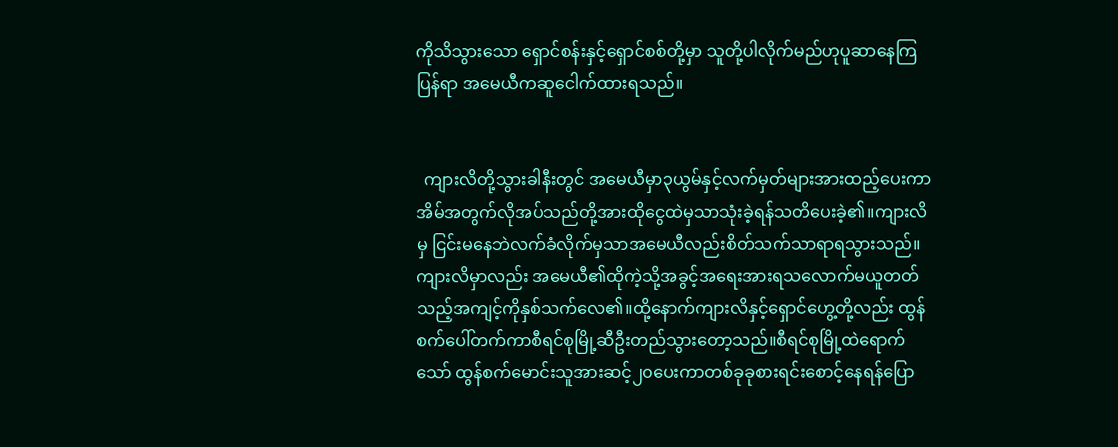ကိုသိသွားသော ရှောင်စန်းနှင့်ရှောင်စစ်တို့မှာ သူတို့ပါလိုက်မည်ဟုပူဆာနေကြပြန်ရာ အမေယီကဆူငေါက်ထားရသည်။


  ကျားလိတို့သွားခါနီးတွင် အမေယီမှာ၃ယွမ်နှင့်လက်မှတ်များအားထည့်ပေးကာ အိမ်အတွက်လိုအပ်သည်တို့အားထိုငွေထဲမှသာသုံးခဲ့ရန်သတိပေးခဲ့၏။ကျားလိမှ ငြင်းမနေဘဲလက်ခံလိုက်မှသာအမေယီလည်းစိတ်သက်သာရာရသွားသည်။ကျားလိမှာလည်း အမေယီ၏ထိုကဲ့သို့အခွင့်အရေးအားရသလောက်မယူတတ်သည့်အကျင့်ကိုနှစ်သက်လေ၏။ထို့နောက်ကျားလိနှင့်ရှောင်ဟွေ့တို့လည်း ထွန်စက်ပေါ်တက်ကာစီရင်စုမြို့ဆီဦးတည်သွားတော့သည်။စီရင်စုမြို့ထဲရောက်သော် ထွန်စက်မောင်းသူအားဆင့်၂၀ပေးကာတစ်ခုခုစားရင်းစောင့်နေရန်ပြော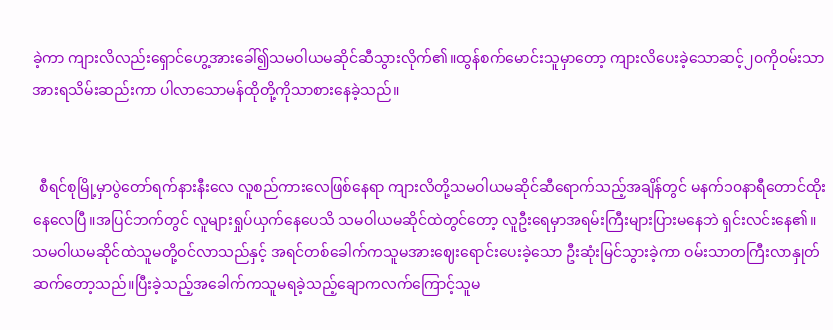ခဲ့ကာ ကျားလိလည်းရှောင်ဟွေ့အားခေါ်၍သမဝါယမဆိုင်ဆီသွားလိုက်၏။ထွန်စက်မောင်းသူမှာတော့ ကျားလိပေးခဲ့သောဆင့်၂၀ကိုဝမ်းသာအားရသိမ်းဆည်းကာ ပါလာသောမန်ထိုတို့ကိုသာစားနေခဲ့သည်။


  စီရင်စုမြို့မှာပွဲတော်ရက်နားနီးလေ လူစည်ကားလေဖြစ်နေရာ ကျားလိတို့သမဝါယမဆိုင်ဆီရောက်သည့်အချိန်တွင် မနက်၁၀နာရီတောင်ထိုးနေလေပြီ။အပြင်ဘက်တွင် လူများရှုပ်ယှက်နေပေသိ သမဝါယမဆိုင်ထဲတွင်တော့ လူဦးရေမှာအရမ်းကြီးများပြားမနေဘဲ ရှင်းလင်းနေ၏။သမဝါယမဆိုင်ထဲသူမတို့ဝင်လာသည်နှင့် အရင်တစ်ခေါက်ကသူမအားဈေးရောင်းပေးခဲ့သော ဦးဆုံးမြင်သွားခဲ့ကာ ဝမ်းသာတကြီးလာနှုတ်ဆက်တော့သည်။ပြီးခဲ့သည့်‌အခေါက်ကသူမရခဲ့သည့်ချောကလက်ကြောင့်သူမ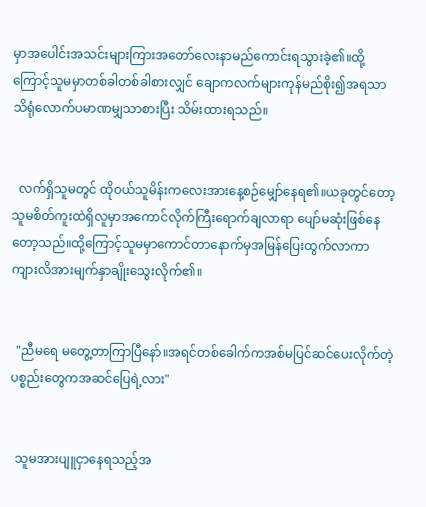မှာအပေါင်းအသင်းများကြားအတော်လေးနာမည်ကောင်းရသွားခဲ့၏။ထို့ကြောင့်သူမမှာတစ်ခါတစ်ခါစားလျှင် ချောကလက်များကုန်မည်စိုး၍အရသာသိရုံလောက်ပမာဏမျှသာစားပြီး သိမ်းထားရသည်။


  လက်ရှိသူမတွင် ထိုဝယ်သူမိန်းကလေးအားနေ့စဉ်မျှော်နေရ၏။ယခုတွင်တော့သူမစိတ်ကူးထဲရှိလူမှာအကောင်လိုက်ကြီးရောက်ချလာရာ ပျော်မဆုံးဖြစ်နေတော့သည်။ထို့ကြောင့်သူမမှာကောင်တာနောက်မှအမြန်ပြေးထွက်လာကာ ကျားလိအားမျက်နှာချိုးသွေးလိုက်၏။


  "ညီမရေ မတွေ့တာကြာပြီနော်။အရင်တစ်ခေါက်ကအစ်မပြင်ဆင်ပေးလိုက်တဲ့ပစ္စည်းတွေကအဆင်ပြေရဲ့လား"


  သူမအားပျူငှာနေရသည့်အ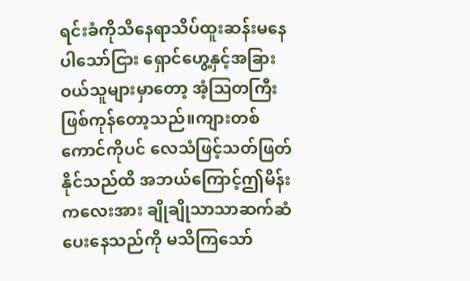ရင်းခံကိုသိနေရာသိပ်ထူးဆန်းမနေပါသော်ငြား ရှောင်ဟွေ့နှင့်အခြားဝယ်သူများမှာတော့ အံ့ဩတကြီးဖြစ်ကုန်တော့သည်။ကျားတစ်ကောင်ကိုပင် လေသံဖြင့်သတ်ဖြတ်နိုင်သည်ထိ အဘယ်ကြောင့်ဤမိန်းကလေးအား ချိုချိုသာသာဆက်ဆံပေးနေသည်ကို မသိကြသော်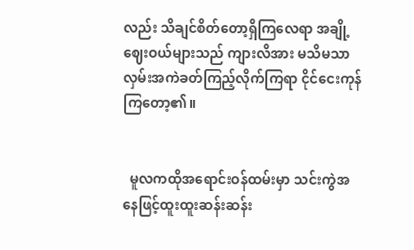လည်း သိချင်စိတ်တော့ရှိကြလေရာ အချို့ဈေးဝယ်များသည် ကျားလိအား မသိမသာလှမ်းအကဲခတ်ကြည့်လိုက်ကြရာ ငိုင်ငေးကုန်ကြတော့၏။


  မူလကထိုအရောင်းဝန်ထမ်းမှာ သင်းကွဲအနေဖြင့်ထူးထူးဆန်းဆန်း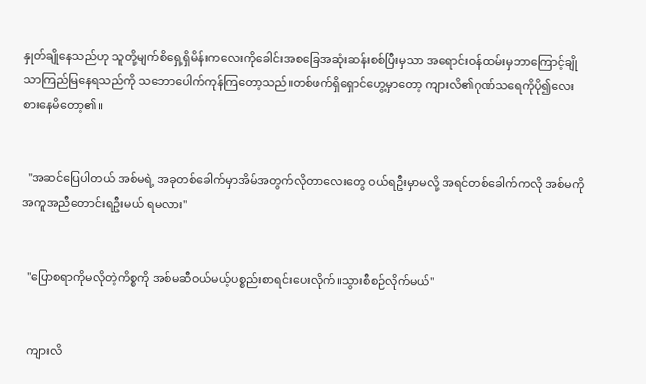နှုတ်ချိုနေသည်ဟု သူတို့မျက်စိရှေ့ရှိမိန်းကလေးကိုခေါင်းအစခြေအဆုံးဆန်းစစ်ပြီးမှသာ အရောင်းဝန်ထမ်းမှဘာကြောင့်ချိုသာကြည်မြနေရသည်ကို သဘောပေါက်ကုန်ကြတော့သည်။တစ်ဖက်ရှိရှောင်ဟွေ့မှာတော့ ကျားလိ၏ဂုဏ်သရေကိုပို၍လေးစားနေမိတော့၏။


  "အဆင်ပြေပါတယ် အစ်မရဲ့ အခုတစ်ခေါက်မှာအိမ်အတွက်လိုတာလေးတွေ ဝယ်ရဦးမှာမလို့ အရင်တစ်ခေါက်ကလို အစ်မကိုအကူအညီတောင်းရဦးမယ် ရမလား"


  "ပြောစရာကိုမလိုတဲ့ကိစ္စကို အစ်မဆီဝယ်မယ့်ပစ္စည်းစာရင်းပေးလိုက်။သွားစီစဉ်လိုက်မယ်"


  ကျားလိ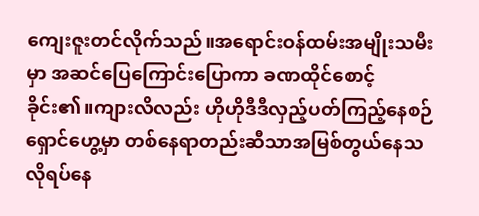ကျေးဇူးတင်လိုက်သည်။အရောင်းဝန်ထမ်းအမျိုးသမီးမှာ အဆင်ပြေကြောင်းပြောကာ ခဏထိုင်စောင့်ခိုင်း၏။ကျားလိလည်း ဟိုဟိုဒီဒီလှည့်ပတ်ကြည့်နေစဉ် ရှောင်ဟွေ့မှာ တစ်နေရာတည်းဆီသာအမြစ်တွယ်နေသလိုရပ်နေ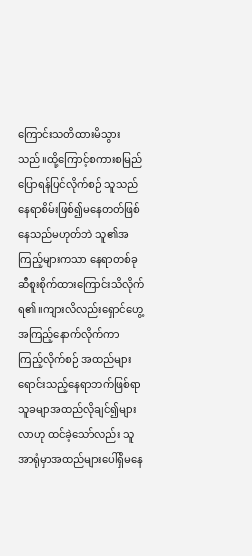ကြောင်းသတိထားမိသွားသည်။ထို့ကြောင့်စကားစမြည်ပြောရန်ပြင်လိုက်စဉ် သူသည်နေရာစိမ်းဖြစ်၍မနေတတ်ဖြစ်နေသည်မဟုတ်ဘဲ သူ၏အကြည့်များကသာ နေရာတစ်ခုဆီစူးစိုက်ထားကြောင်းသိလိုက်ရ၏။ကျားလိလည်းရှောင်ဟွေ့အကြည့်နောက်လိုက်ကာ ကြည့်လိုက်စဉ် အထည်များရောင်းသည့်နေရာဘက်ဖြစ်ရာ သူခမျာအထည်လိုချင်၍များလာဟု ထင်ခဲ့သော်လည်း သူအာရုံမှာအထည်များပေါ်ရှိမနေ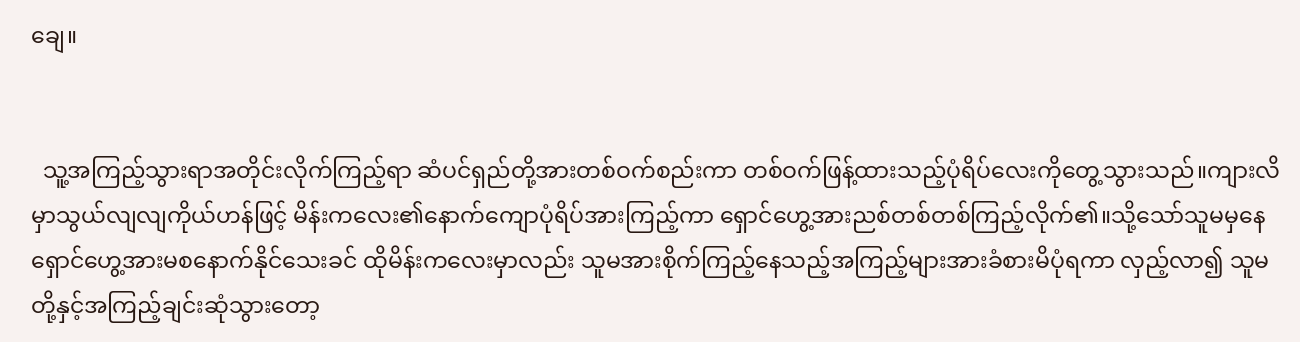ချေ။


  သူ့အကြည့်သွားရာအတိုင်းလိုက်ကြည့်ရာ ဆံပင်ရှည်တို့အားတစ်ဝက်စည်းကာ တစ်ဝက်ဖြန့်ထားသည့်ပုံရိပ်လေးကိုတွေ့သွားသည်။ကျားလိမှာသွယ်လျလျကိုယ်ဟန်ဖြင့် မိန်းကလေး၏နောက်ကျောပုံရိပ်အားကြည့်ကာ ရှောင်ဟွေ့အားညစ်တစ်တစ်ကြည့်လိုက်၏။သို့သော်သူမမှနေ ရှောင်ဟွေ့အားမစနောက်နိုင်သေးခင် ထိုမိန်းကလေးမှာလည်း သူမအားစိုက်ကြည့်နေသည့်အကြည့်များအားခံစားမိပုံရကာ လှည့်လာ၍ သူမတို့နှင့်အကြည့်ချင်းဆုံသွားတော့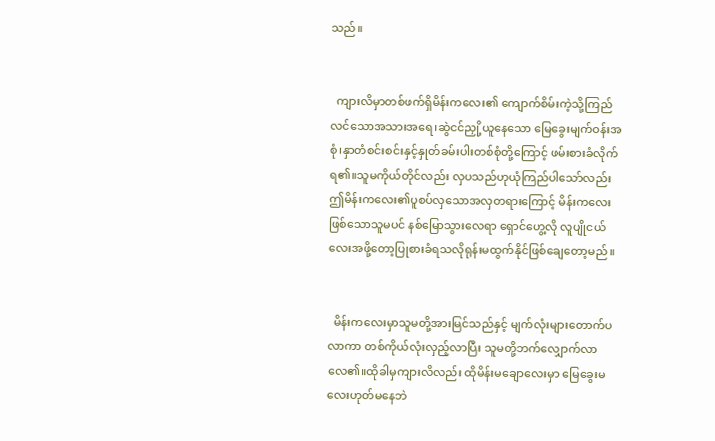သည်။


  ကျားလိမှာတစ်ဖက်ရှိမိန်းကလေး၏ ကျောက်စိမ်းကဲ့သို့ကြည်လင်သောအသားအရေ၊ဆွဲငင်ညှို့ယူနေသော မြေခွေးမျက်ဝန်းအစုံ၊နှာတံစင်းစင်းနှင့်နှုတ်ခမ်းပါးတစ်စုံတို့ကြောင့် ဖမ်းစားခံလိုက်ရ၏။သူမကိုယ်တိုင်လည်း လှပသည်ဟုယုံကြည်ပါသော်လည်း ဤမိန်းကလေး၏ပူစပ်လှသောအလှတရားကြောင့် မိန်းကလေးဖြစ်သောသူမပင် နစ်မြောသွားလေရာ ရှောင်ဟွေ့လို လူပျိုငယ်လေးအဖို့တော့ပြုစားခံရသလိုရုန်းမထွက်နိုင်ဖြစ်ချေတော့မည်။


  မိန်းကလေးမှာသူမတို့အားမြင်သည်နှင့် မျက်လုံးများတောက်ပလာကာ တစ်ကိုယ်လုံးလှည့်လာပြီး သူမတို့ဘက်လျှောက်လာလေ၏။ထိုခါမှကျားလိလည်း ထိုမိန်းမချောလေးမှာ မြေခွေးမလေးဟုတ်မနေဘဲ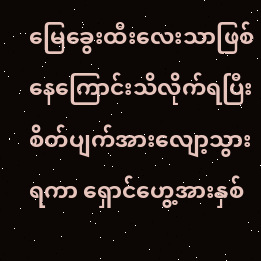မြေခွေးထီးလေးသာဖြစ်နေကြောင်းသိလိုက်ရပြီး စိတ်ပျက်အားလျော့သွားရကာ ရှောင်ဟွေ့အားနှစ်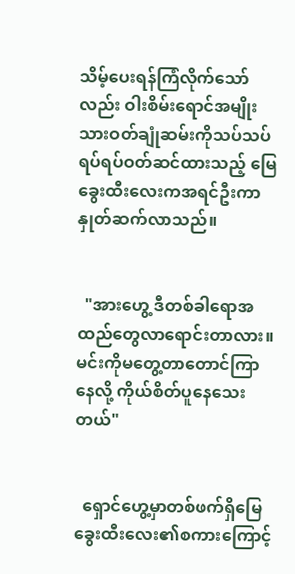သိမ့်ပေးရန်ကြံလိုက်သော်လည်း ဝါးစိမ်းရောင်အမျိုးသားဝတ်ချုံဆမ်းကိုသပ်သပ်ရပ်ရပ်ဝတ်ဆင်ထားသည့် မြေခွေးထီးလေးကအရင်ဦးကာ နှုတ်ဆက်လာသည်။


  "အားဟွေ့ ဒီတစ်ခါရောအထည်တွေလာရောင်းတာလား။မင်းကိုမတွေ့တာတောင်ကြာနေလို့ ကိုယ်စိတ်ပူနေသေးတယ်"


  ရှောင်ဟွေ့မှာတစ်ဖက်ရှိမြေခွေးထီးလေး၏စကားကြောင့်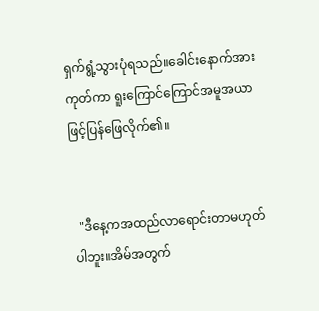ရှက်ရွံ့သွားပုံရသည်။ခေါင်းနောက်အားကုတ်ကာ ရူးကြောင်ကြောင်အမူအယာဖြင့်ပြန်ဖြေလိုက်၏။


  "ဒီနေ့ကအထည်လာရောင်းတာမဟုတ်ပါဘူး။အိမ်အတွက်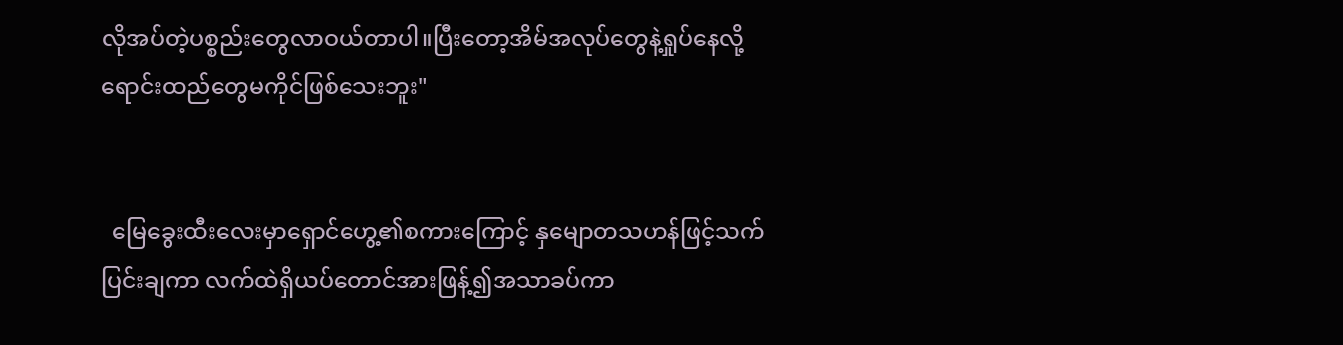လိုအပ်တဲ့ပစ္စည်းတွေလာဝယ်တာပါ။ပြီးတော့အိမ်အလုပ်တွေနဲ့ရှုပ်နေလို့ ရောင်းထည်တွေမကိုင်ဖြစ်သေးဘူး"


  မြေခွေးထီးလေးမှာရှောင်ဟွေ့၏စကားကြောင့် နှမျောတသဟန်ဖြင့်သက်ပြင်းချကာ လက်ထဲရှိယပ်တောင်အားဖြန့်၍အသာခပ်ကာ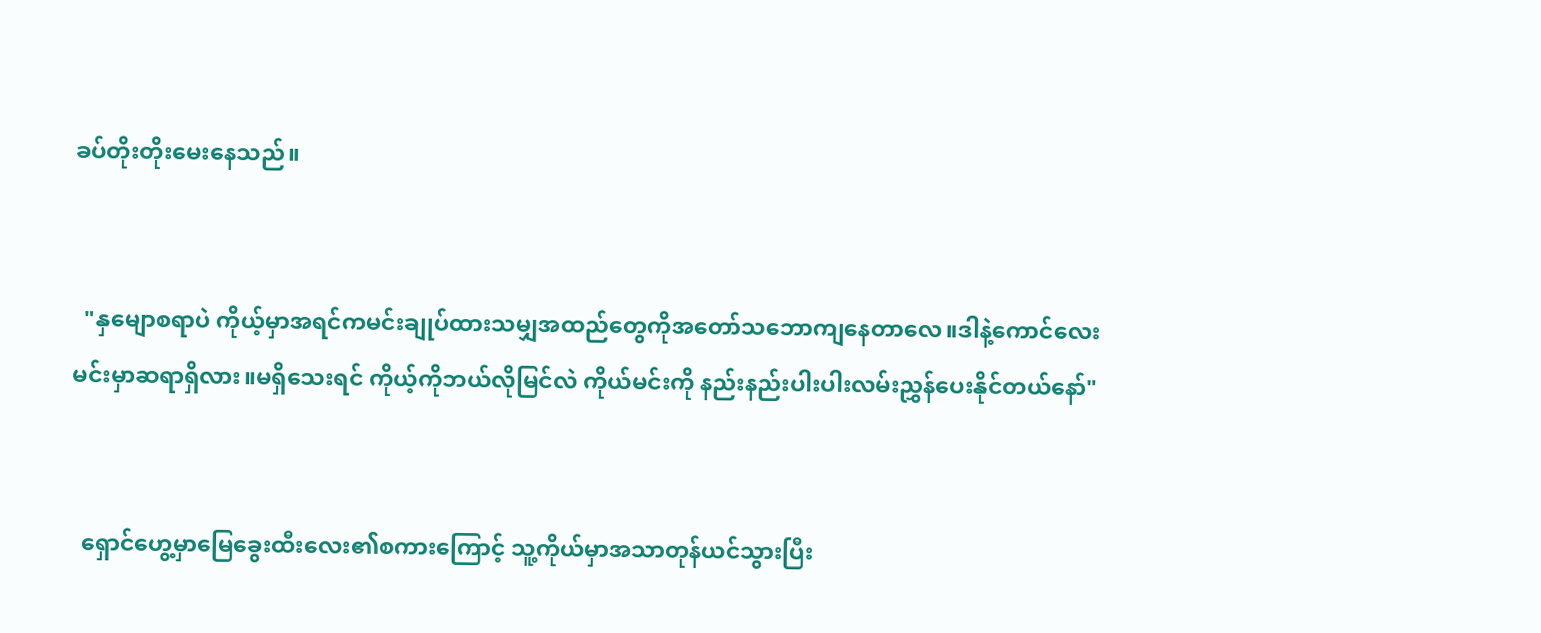ခပ်တိုးတိုးမေးနေသည်။


  "နှမျောစရာပဲ ကိုယ့်မှာအရင်ကမင်းချုပ်ထားသမျှအထည်တွေကိုအတော်သဘောကျနေတာလေ။ဒါနဲ့ကောင်လေး မင်းမှာဆရာရှိလား။မရှိသေးရင် ကိုယ့်ကိုဘယ်လိုမြင်လဲ ကိုယ်မင်းကို နည်းနည်းပါးပါးလမ်းညွှန်ပေးနိုင်တယ်နော်"


  ရှောင်ဟွေ့မှာမြေခွေးထီးလေး၏စကားကြောင့် သူ့ကိုယ်မှာအသာတုန်ယင်သွားပြီး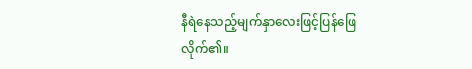နီရဲနေ‌သည့်မျက်နှာလေးဖြင့်ပြန်ဖြေလိုက်၏။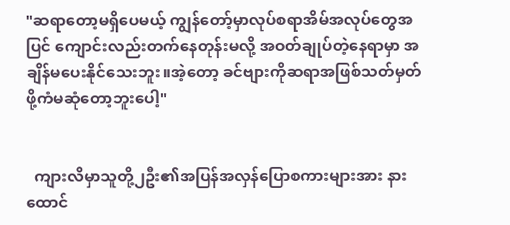"ဆရာတော့မရှိပေမယ့် ကျွန်တော့်မှာလုပ်စရာအိမ်အလုပ်တွေအပြင် ကျောင်းလည်းတက်နေတုန်းမလို့ အဝတ်ချုပ်တဲ့နေရာမှာ အချိန်မပေးနိုင်သေးဘူး။အဲ့တော့ ခင်ဗျားကိုဆရာအဖြစ်သတ်မှတ်ဖို့ကံမဆုံတော့ဘူးပေါ့"


  ကျားလိမှာသူတို့၂ဦး၏အပြန်အလှန်ပြောစကားများအား နားထောင်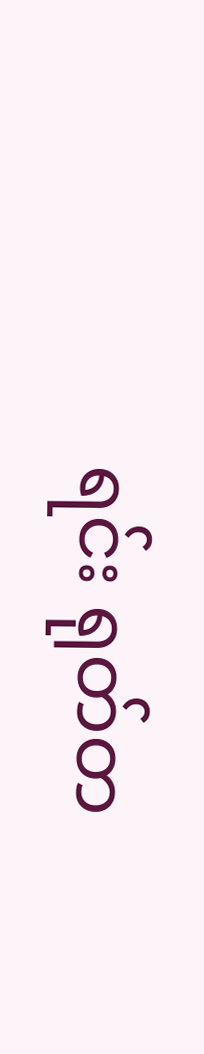ရင်း ရုတ်တ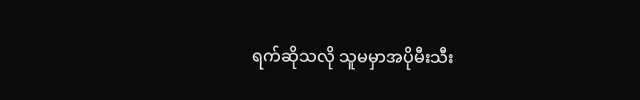ရက်ဆိုသလို သူမမှာအပိုမီးသီး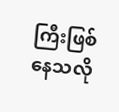ကြီးဖြစ်နေသလို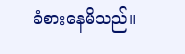ခံစားနေမိသည်။